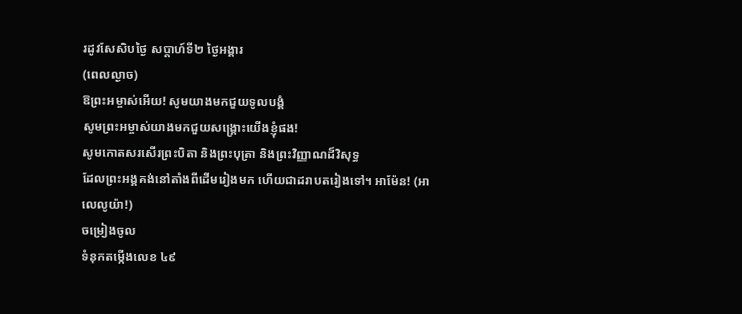រដូវសែសិបថ្ងៃ សប្តាហ៍ទី២ ថ្ងៃអង្គារ
(ពេលល្ងាច)
ឱព្រះអម្ចាស់អើយ! សូមយាងមកជួយទូលបង្គំ
សូមព្រះអម្ចាស់យាងមកជួយសង្គ្រោះយើងខ្ញុំផង!
សូមកោតសរសើរព្រះបិតា និងព្រះបុត្រា និងព្រះវិញ្ញាណដ៏វិសុទ្ធ
ដែលព្រះអង្គគង់នៅតាំងពីដើមរៀងមក ហើយជាដរាបតរៀងទៅ។ អាម៉ែន! (អាលេលូយ៉ា!)
ចម្រៀងចូល
ទំនុកតម្កើងលេខ ៤៩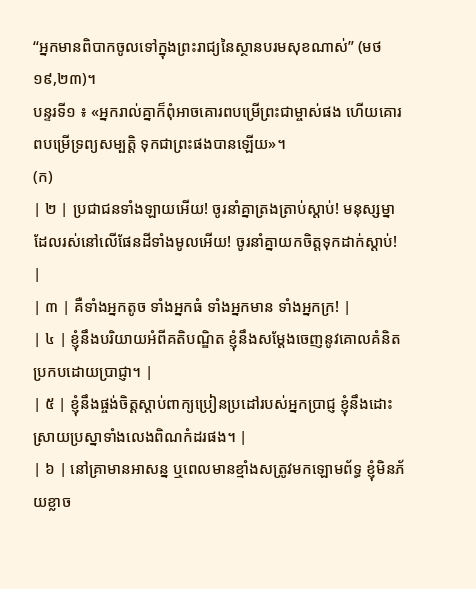“អ្នកមានពិបាកចូលទៅក្នុងព្រះរាជ្យនៃស្ថានបរមសុខណាស់” (មថ ១៩,២៣)។
បន្ទរទី១ ៖ «អ្នករាល់គ្នាក៏ពុំអាចគោរពបម្រើព្រះជាម្ចាស់ផង ហើយគោរពបម្រើទ្រព្យសម្បត្តិ ទុកជាព្រះផងបានឡើយ»។
(ក)
| ២ | ប្រជាជនទាំងឡាយអើយ! ចូរនាំគ្នាត្រងត្រាប់ស្តាប់! មនុស្សម្នាដែលរស់នៅលើផែនដីទាំងមូលអើយ! ចូរនាំគ្នាយកចិត្តទុកដាក់ស្តាប់! |
| ៣ | គឺទាំងអ្នកតូច ទាំងអ្នកធំ ទាំងអ្នកមាន ទាំងអ្នកក្រ! |
| ៤ | ខ្ញុំនឹងបរិយាយអំពីគតិបណ្ឌិត ខ្ញុំនឹងសម្តែងចេញនូវគោលគំនិតប្រកបដោយប្រាជ្ញា។ |
| ៥ | ខ្ញុំនឹងផ្ចង់ចិត្តស្តាប់ពាក្យប្រៀនប្រដៅរបស់អ្នកប្រាជ្ញ ខ្ញុំនឹងដោះស្រាយប្រស្នាទាំងលេងពិណកំដរផង។ |
| ៦ | នៅគ្រាមានអាសន្ន ឬពេលមានខ្មាំងសត្រូវមកឡោមព័ទ្ធ ខ្ញុំមិនភ័យខ្លាច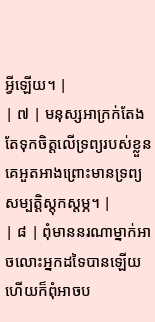អ្វីឡើយ។ |
| ៧ | មនុស្សអាក្រក់តែងតែទុកចិត្តលើទ្រព្យរបស់ខ្លួន គេអួតអាងព្រោះមានទ្រព្យសម្បត្តិស្តុកស្តម្ភ។ |
| ៨ | ពុំមាននរណាម្នាក់អាចលោះអ្នកដទៃបានឡើយ ហើយក៏ពុំអាចប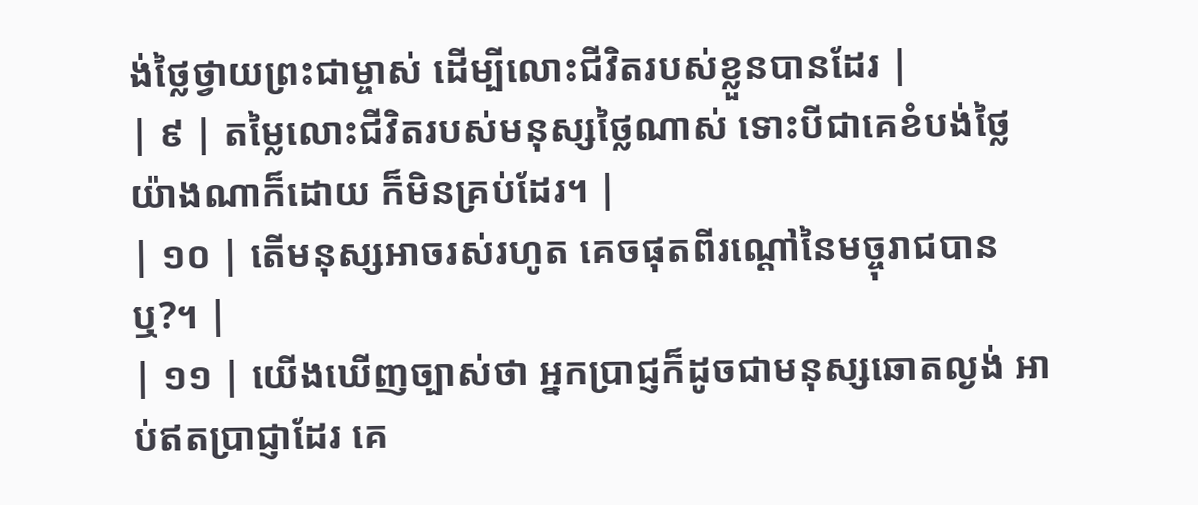ង់ថ្លៃថ្វាយព្រះជាម្ចាស់ ដើម្បីលោះជីវិតរបស់ខ្លួនបានដែរ |
| ៩ | តម្លៃលោះជីវិតរបស់មនុស្សថ្លៃណាស់ ទោះបីជាគេខំបង់ថ្លៃយ៉ាងណាក៏ដោយ ក៏មិនគ្រប់ដែរ។ |
| ១០ | តើមនុស្សអាចរស់រហូត គេចផុតពីរណ្តៅនៃមច្ចុរាជបានឬ?។ |
| ១១ | យើងឃើញច្បាស់ថា អ្នកប្រាជ្ញក៏ដូចជាមនុស្សឆោតល្ងង់ អាប់ឥតប្រាជ្ញាដែរ គេ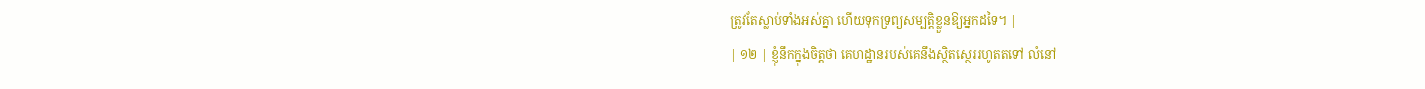ត្រូវតែស្លាប់ទាំងអស់គ្នា ហើយទុកទ្រព្យសម្បត្តិខ្លួនឱ្យអ្នកដទៃ។ |
| ១២ | ខ្ញុំនឹកក្នុងចិត្តថា គេហដ្ឋានរបស់គេនឹងស្ថិតស្ថេររហូតតទៅ លំនៅ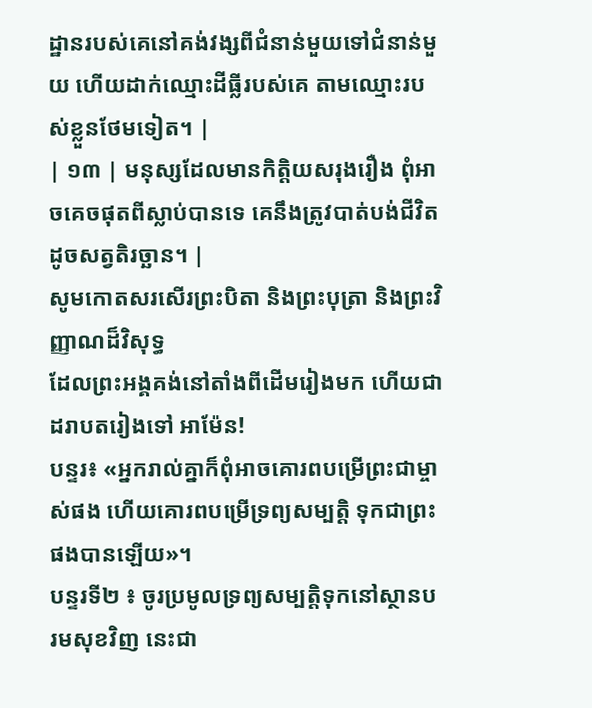ដ្ឋានរបស់គេនៅគង់វង្សពីជំនាន់មួយទៅជំនាន់មួយ ហើយដាក់ឈ្មោះដីធ្លីរបស់គេ តាមឈ្មោះរបស់ខ្លួនថែមទៀត។ |
| ១៣ | មនុស្សដែលមានកិត្តិយសរុងរឿង ពុំអាចគេចផុតពីស្លាប់បានទេ គេនឹងត្រូវបាត់បង់ជីវិត ដូចសត្វតិរច្ឆាន។ |
សូមកោតសរសើរព្រះបិតា និងព្រះបុត្រា និងព្រះវិញ្ញាណដ៏វិសុទ្ធ
ដែលព្រះអង្គគង់នៅតាំងពីដើមរៀងមក ហើយជាដរាបតរៀងទៅ អាម៉ែន!
បន្ទរ៖ «អ្នករាល់គ្នាក៏ពុំអាចគោរពបម្រើព្រះជាម្ចាស់ផង ហើយគោរពបម្រើទ្រព្យសម្បត្តិ ទុកជាព្រះផងបានឡើយ»។
បន្ទរទី២ ៖ ចូរប្រមូលទ្រព្យសម្បត្តិទុកនៅស្ថានបរមសុខវិញ នេះជា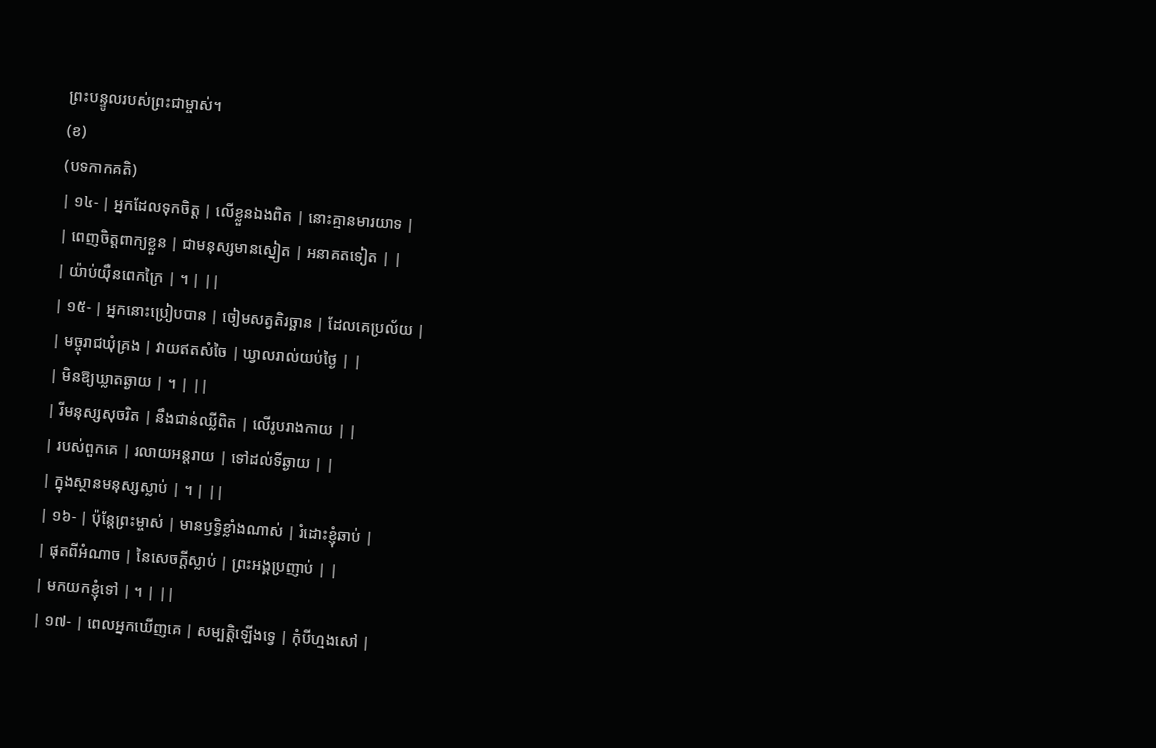ព្រះបន្ទូលរបស់ព្រះជាម្ចាស់។
(ខ)
(បទកាកគតិ)
| ១៤- | អ្នកដែលទុកចិត្ត | លើខ្លួនឯងពិត | នោះគ្មានមារយាទ |
| ពេញចិត្តពាក្យខ្លួន | ជាមនុស្សមានស្នៀត | អនាគតទៀត | |
| យ៉ាប់យ៉ឺនពេកក្រៃ | ។ | ||
| ១៥- | អ្នកនោះប្រៀបបាន | ចៀមសត្វតិរច្ឆាន | ដែលគេប្រល័យ |
| មច្ចុរាជឃុំគ្រង | វាយឥតសំចៃ | ឃ្វាលរាល់យប់ថ្ងៃ | |
| មិនឱ្យឃ្លាតឆ្ងាយ | ។ | ||
| រីមនុស្សសុចរិត | នឹងជាន់ឈ្លីពិត | លើរូបរាងកាយ | |
| របស់ពួកគេ | រលាយអន្តរាយ | ទៅដល់ទីឆ្ងាយ | |
| ក្នុងស្ថានមនុស្សស្លាប់ | ។ | ||
| ១៦- | ប៉ុន្តែព្រះម្ចាស់ | មានឫទ្ធិខ្លាំងណាស់ | រំដោះខ្ញុំឆាប់ |
| ផុតពីអំណាច | នៃសេចក្តីស្លាប់ | ព្រះអង្គប្រញាប់ | |
| មកយកខ្ញុំទៅ | ។ | ||
| ១៧- | ពេលអ្នកឃើញគេ | សម្បត្តិឡើងទ្វេ | កុំបីហ្មងសៅ |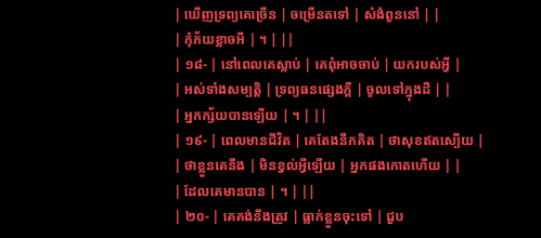| ឃើញទ្រព្យគេច្រើន | ចម្រើនតទៅ | សំងំពួននៅ | |
| កុំភ័យខ្លាចអី | ។ | ||
| ១៨- | នៅពេលគេស្លាប់ | គេពុំអាចចាប់ | យករបស់អ្វី |
| អស់ទាំងសម្បត្តិ | ទ្រព្យធនផ្សេងក្តី | ចូលទៅក្នុងដី | |
| អ្នកក្ស័យបានឡើយ | ។ | ||
| ១៩- | ពេលមានជីវិត | គេតែងនឹកគិត | ថាសុខឥតស្បើយ |
| ថាខ្លួនគេនឹង | មិនខ្វល់អ្វីឡើយ | អ្នកផងកោតហើយ | |
| ដែលគេមានបាន | ។ | ||
| ២០- | គេគង់នឹងត្រូវ | ធ្លាក់ខ្លួនចុះទៅ | ជួប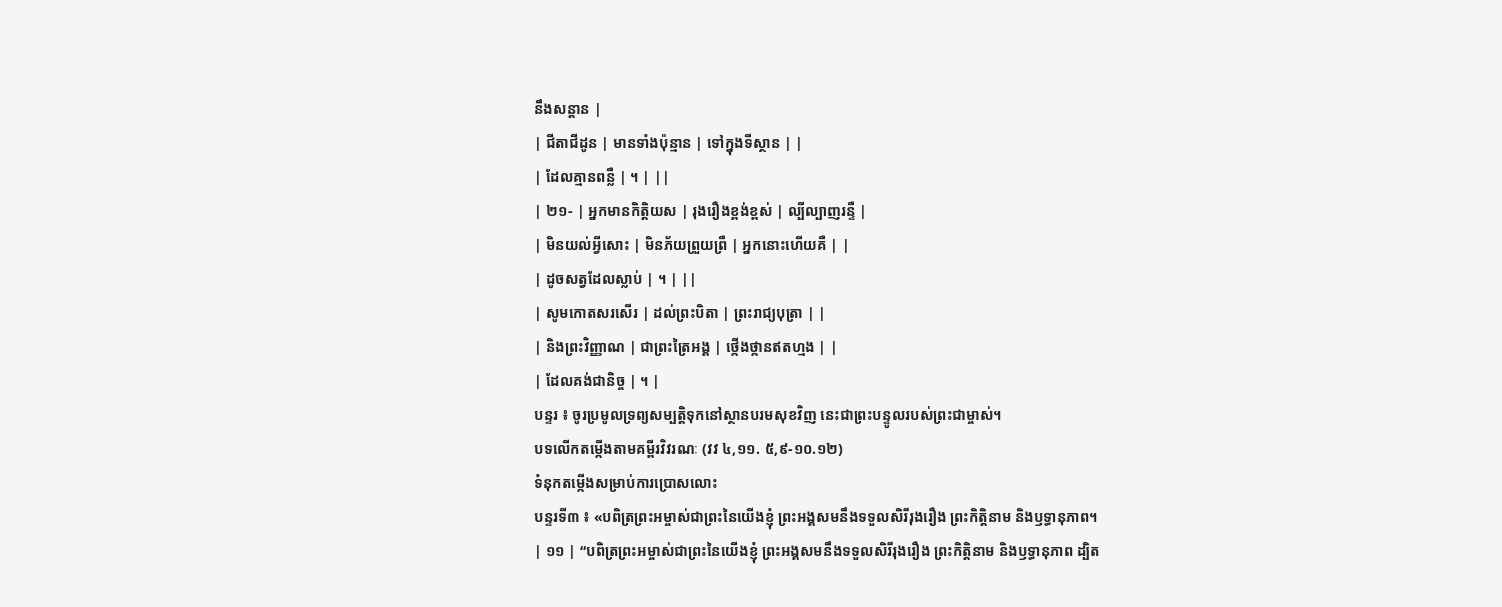នឹងសន្តាន |
| ជីតាជីដូន | មានទាំងប៉ុន្មាន | ទៅក្នុងទីស្ថាន | |
| ដែលគ្មានពន្លឺ | ។ | ||
| ២១- | អ្នកមានកិត្តិយស | រុងរឿងខ្ពង់ខ្ពស់ | ល្បីល្បាញរន្ទឺ |
| មិនយល់អ្វីសោះ | មិនភ័យព្រួយព្រឺ | អ្នកនោះហើយគឺ | |
| ដូចសត្វដែលស្លាប់ | ។ | ||
| សូមកោតសរសើរ | ដល់ព្រះបិតា | ព្រះរាជ្យបុត្រា | |
| និងព្រះវិញ្ញាណ | ជាព្រះត្រៃអង្គ | ថ្កើងថ្កានឥតហ្មង | |
| ដែលគង់ជានិច្ច | ។ |
បន្ទរ ៖ ចូរប្រមូលទ្រព្យសម្បត្តិទុកនៅស្ថានបរមសុខវិញ នេះជាព្រះបន្ទូលរបស់ព្រះជាម្ចាស់។
បទលើកតម្កើងតាមគម្ពីរវិវរណៈ (វវ ៤,១១. ៥,៩-១០.១២)
ទំនុកតម្កើងសម្រាប់ការប្រោសលោះ
បន្ទរទី៣ ៖ «បពិត្រព្រះអម្ចាស់ជាព្រះនៃយើងខ្ញុំ ព្រះអង្គសមនឹងទទួលសិរីរុងរឿង ព្រះកិត្តិនាម និងឫទ្ធានុភាព។
| ១១ | “បពិត្រព្រះអម្ចាស់ជាព្រះនៃយើងខ្ញុំ ព្រះអង្គសមនឹងទទួលសិរីរុងរឿង ព្រះកិត្តិនាម និងឫទ្ធានុភាព ដ្បិត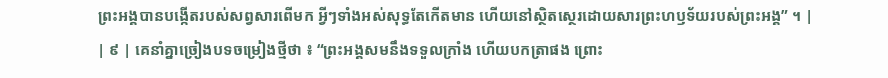ព្រះអង្គបានបង្កើតរបស់សព្វសារពើមក អ្វីៗទាំងអស់សុទ្ធតែកើតមាន ហើយនៅស្ថិតស្ថេរដោយសារព្រះហឫទ័យរបស់ព្រះអង្គ” ។ |
| ៩ | គេនាំគ្នាច្រៀងបទចម្រៀងថ្មីថា ៖ “ព្រះអង្គសមនឹងទទួលក្រាំង ហើយបកត្រាផង ព្រោះ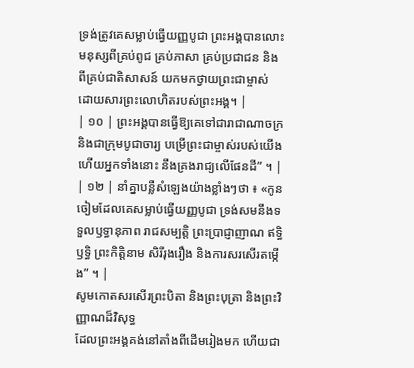ទ្រង់ត្រូវគេសម្លាប់ធ្វើយញ្ញបូជា ព្រះអង្គបានលោះមនុស្សពីគ្រប់ពូជ គ្រប់ភាសា គ្រប់ប្រជាជន និងពីគ្រប់ជាតិសាសន៍ យកមកថ្វាយព្រះជាម្ចាស់ ដោយសារព្រះលោហិតរបស់ព្រះអង្គ។ |
| ១០ | ព្រះអង្គបានធ្វើឱ្យគេទៅជារាជាណាចក្រ និងជាក្រុមបូជាចារ្យ បម្រើព្រះជាម្ចាស់របស់យើង ហើយអ្នកទាំងនោះ នឹងគ្រងរាជ្យលើផែនដី” ។ |
| ១២ | នាំគ្នាបន្លឺសំឡេងយ៉ាងខ្លាំងៗថា ៖ «កូនចៀមដែលគេសម្លាប់ធ្វើយញ្ញបូជា ទ្រង់សមនឹងទទួលឫទ្ធានុភាព រាជសម្បត្តិ ព្រះប្រាជ្ញាញាណ ឥទ្ធិឫទ្ធិ ព្រះកិត្តិនាម សិរីរុងរឿង និងការសរសើរតម្កើង” ។ |
សូមកោតសរសើរព្រះបិតា និងព្រះបុត្រា និងព្រះវិញ្ញាណដ៏វិសុទ្ធ
ដែលព្រះអង្គគង់នៅតាំងពីដើមរៀងមក ហើយជា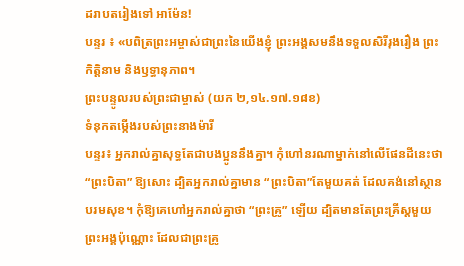ដរាបតរៀងទៅ អាម៉ែន!
បន្ទរ ៖ «បពិត្រព្រះអម្ចាស់ជាព្រះនៃយើងខ្ញុំ ព្រះអង្គសមនឹងទទួលសិរីរុងរឿង ព្រះកិត្តិនាម និងឫទ្ធានុភាព។
ព្រះបន្ទូលរបស់ព្រះជាម្ចាស់ (យក ២,១៤.១៧.១៨ខ)
ទំនុកតម្កើងរបស់ព្រះនាងម៉ារី
បន្ទរ៖ អ្នករាល់គ្នាសុទ្ធតែជាបងប្អូននឹងគ្នា។ កុំហៅនរណាម្នាក់នៅលើផែនដីនេះថា “ព្រះបិតា” ឱ្យសោះ ដ្បិតអ្នករាល់គ្នាមាន “ព្រះបិតា”តែមួយគត់ ដែលគង់នៅស្ថានបរមសុខ។ កុំឱ្យគេហៅអ្នករាល់គ្នាថា “ព្រះគ្រូ” ឡើយ ដ្បិតមានតែព្រះគ្រីស្ដមួយព្រះអង្គប៉ុណ្ណោះ ដែលជាព្រះគ្រូ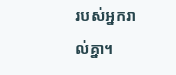របស់អ្នករាល់គ្នា។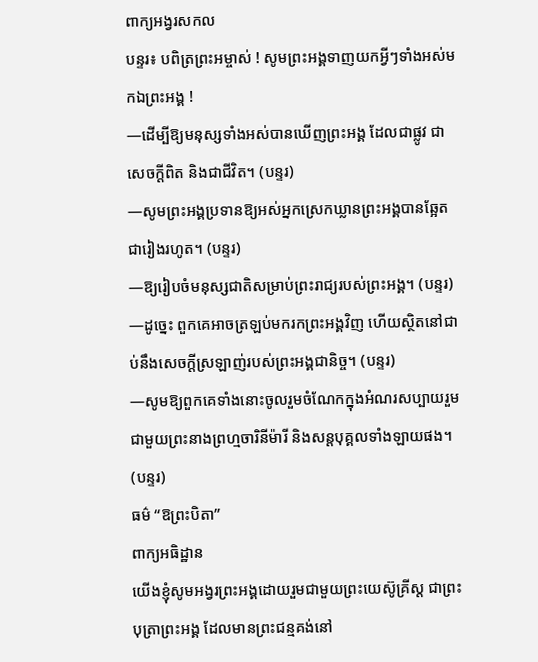ពាក្យអង្វរសកល
បន្ទរ៖ បពិត្រព្រះអម្ចាស់ ! សូមព្រះអង្គទាញយកអ្វីៗទាំងអស់មកឯព្រះអង្គ !
—ដើម្បីឱ្យមនុស្សទាំងអស់បានឃើញព្រះអង្គ ដែលជាផ្លូវ ជាសេចក្តីពិត និងជាជីវិត។ (បន្ទរ)
—សូមព្រះអង្គប្រទានឱ្យអស់អ្នកស្រេកឃ្លានព្រះអង្គបានឆ្អែតជារៀងរហូត។ (បន្ទរ)
—ឱ្យរៀបចំមនុស្សជាតិសម្រាប់ព្រះរាជ្យរបស់ព្រះអង្គ។ (បន្ទរ)
—ដូច្នេះ ពួកគេអាចត្រឡប់មករកព្រះអង្គវិញ ហើយស្ថិតនៅជាប់នឹងសេចក្តីស្រឡាញ់របស់ព្រះអង្គជានិច្ច។ (បន្ទរ)
—សូមឱ្យពួកគេទាំងនោះចូលរួមចំណែកក្នុងអំណរសប្បាយរួមជាមួយព្រះនាងព្រហ្មចារិនីម៉ារី និងសន្តបុគ្គលទាំងឡាយផង។ (បន្ទរ)
ធម៌ “ឱព្រះបិតា”
ពាក្យអធិដ្ឋាន
យើងខ្ញុំសូមអង្វរព្រះអង្គដោយរួមជាមួយព្រះយេស៊ូគ្រីស្ត ជាព្រះបុត្រាព្រះអង្គ ដែលមានព្រះជន្មគង់នៅ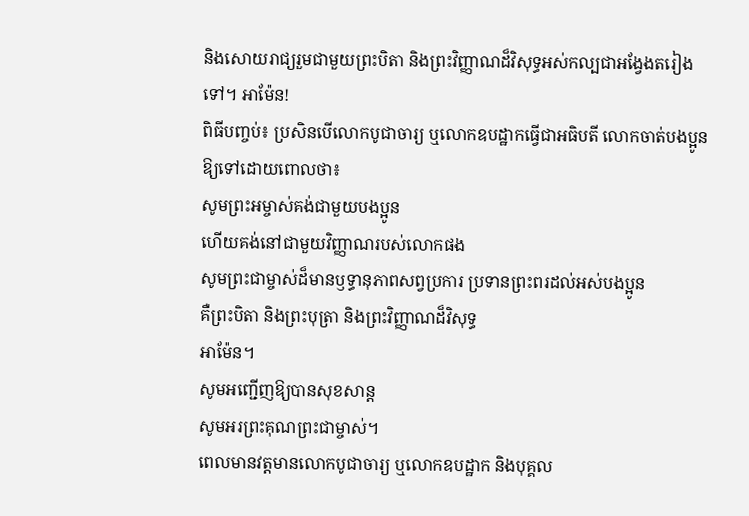និងសោយរាជ្យរួមជាមួយព្រះបិតា និងព្រះវិញ្ញាណដ៏វិសុទ្ធអស់កល្បជាអង្វែងតរៀងទៅ។ អាម៉ែន!
ពិធីបញ្ចប់៖ ប្រសិនបើលោកបូជាចារ្យ ឬលោកឧបដ្ឋាកធ្វើជាអធិបតី លោកចាត់បងប្អូនឱ្យទៅដោយពោលថា៖
សូមព្រះអម្ចាស់គង់ជាមួយបងប្អូន
ហើយគង់នៅជាមួយវិញ្ញាណរបស់លោកផង
សូមព្រះជាម្ចាស់ដ៏មានឫទ្ធានុភាពសព្វប្រការ ប្រទានព្រះពរដល់អស់បងប្អូន
គឺព្រះបិតា និងព្រះបុត្រា និងព្រះវិញ្ញាណដ៏វិសុទ្ធ
អាម៉ែន។
សូមអញ្ជើញឱ្យបានសុខសាន្ត
សូមអរព្រះគុណព្រះជាម្ចាស់។
ពេលមានវត្តមានលោកបូជាចារ្យ ឬលោកឧបដ្ឋាក និងបុគ្គល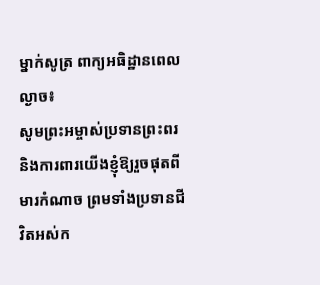ម្នាក់សូត្រ ពាក្យអធិដ្ឋានពេលល្ងាច៖
សូមព្រះអម្ចាស់ប្រទានព្រះពរ និងការពារយើងខ្ញុំឱ្យរួចផុតពីមារកំណាច ព្រមទាំងប្រទានជីវិតអស់ក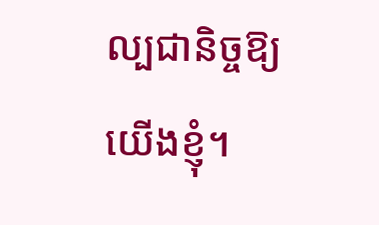ល្បជានិច្ចឱ្យយើងខ្ញុំ។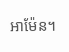អាម៉ែន។